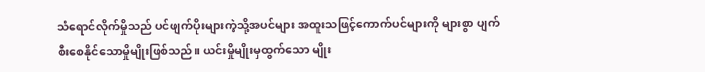သံရောင်လိုက်မှိုသည် ပင်ဖျက်ပိုးများကဲ့သို့အပင်များ အထူးသဖြင့်ကောက်ပင်များကို များစွာ ပျက်စီးစေနိုင်သောမှိုမျိုးဖြစ်သည်။ ယင်းမှိုမျိုးမှထွက်သော မျိုး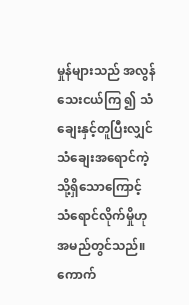မှုန်များသည် အလွန်သေးငယ်ကြ ၍ သံချေးနှင့်တူပြီးလျှင် သံချေးအရောင်ကဲ့သို့ရှိသောကြောင့် သံရောင်လိုက်မှိုဟု အမည်တွင်သည်။ ကောက်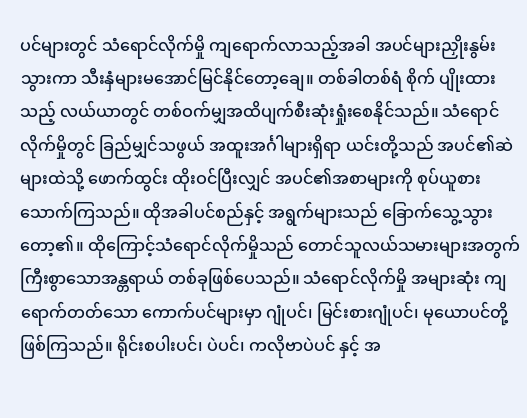ပင်များတွင် သံရောင်လိုက်မှို ကျရောက်လာသည့်အခါ အပင်များညှိုးနွမ်း သွားကာ သီးနှံများမအောင်မြင်နိုင်တော့ချေ။ တစ်ခါတစ်ရံ စိုက် ပျိုးထားသည့် လယ်ယာတွင် တစ်ဝက်မျှအထိပျက်စီးဆုံးရှုံးစေနိုင်သည်။ သံရောင်လိုက်မှိုတွင် ခြည်မျှင်သဖွယ် အထူးအင်္ဂါများရှိရာ ယင်းတို့သည် အပင်၏ဆဲများထဲသို့ ဖောက်ထွင်း ထိုးဝင်ပြီးလျှင် အပင်၏အစာများကို စုပ်ယူစား သောက်ကြသည်။ ထိုအခါပင်စည်နှင့် အရွက်များသည် ခြောက်သွေ့သွားတော့၏။ ထိုကြောင့်သံရောင်လိုက်မှိုသည် တောင်သူလယ်သမားများအတွက် ကြီးစွာသောအန္တရာယ် တစ်ခုဖြစ်ပေသည်။ သံရောင်လိုက်မှို အများဆုံး ကျရောက်တတ်သော ကောက်ပင်များမှာ ဂျုံပင်၊ မြင်းစားဂျုံပင်၊ မုယောပင်တို့ ဖြစ်ကြသည်။ ရိုင်းစပါးပင်၊ ပဲပင်၊ ကလိုဗာပဲပင် နှင့် အ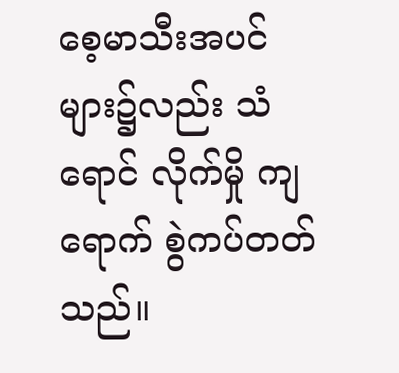စေ့မာသီးအပင်များ၌လည်း သံရောင် လိုက်မှို ကျရောက် စွဲကပ်တတ်သည်။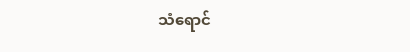သံရောင်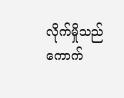လိုက်မှိုသည် ကောက်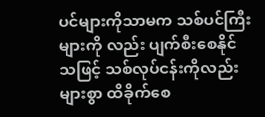ပင်များကိုသာမက သစ်ပင်ကြီးများကို လည်း ပျက်စီးစေနိုင်သဖြင့် သစ်လုပ်ငန်းကိုလည်းများစွာ ထိခိုက်စေ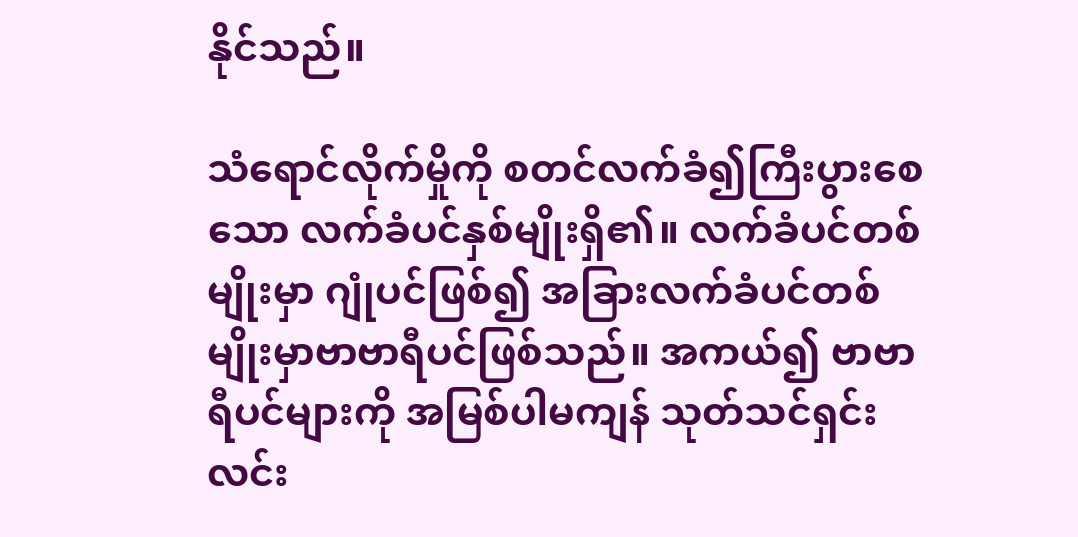နိုင်သည်။

သံရောင်လိုက်မှိုကို စတင်လက်ခံ၍ကြီးပွားစေသော လက်ခံပင်နှစ်မျိုးရှိ၏။ လက်ခံပင်တစ်မျိုးမှာ ဂျုံပင်ဖြစ်၍ အခြားလက်ခံပင်တစ်မျိုးမှာဗာဗာရီပင်ဖြစ်သည်။ အကယ်၍ ဗာဗာရီပင်များကို အမြစ်ပါမကျန် သုတ်သင်ရှင်းလင်း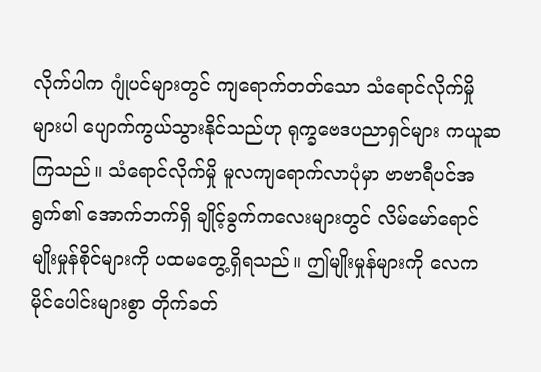လိုက်ပါက ဂျုံပင်များတွင် ကျရောက်တတ်သော သံရောင်လိုက်မှို များပါ ပျောက်ကွယ်သွားနိုင်သည်ဟု ရုက္ခဗေဒပညာရှင်များ ကယူဆကြသည်။ သံရောင်လိုက်မှို မူလကျရောက်လာပုံမှာ ဗာဗာရီပင်အရွက်၏ အောက်ဘက်ရှိ ချိုင့်ခွက်ကလေးများတွင် လိမ်မော်ရောင်မျိုးမှုန်စိုင်များကို ပထမတွေ့ရှိရသည်။ ဤမျိုးမှုန်များကို လေကမိုင်ပေါင်းများစွာ တိုက်ခတ်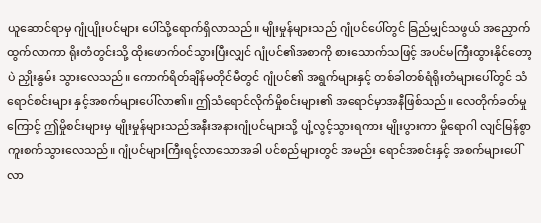ယူဆောင်ရာမှ ဂျုံပျိုးပင်များ ပေါ်သို့ရောက်ရှိလာသည်။ မျိုးမှုန်များသည် ဂျုံပင်ပေါ်တွင် ခြည်မျှင်သဖွယ် အညှောက်ထွက်လာကာ ရိုးတံတွင်းသို့ ထိုးဖောက်ဝင်သွားပြီးလျှင် ဂျုံပင်၏အစာကို စားသောက်သဖြင့် အပင်မကြီးထွားနိုင်တော့ပဲ ညှိုးနွမ်း သွားလေသည်။ ကောက်ရိတ်ချိန်မတိုင်မီတွင် ဂျုံပင်၏ အရွက်များနှင့် တစ်ခါတစ်ရံရိုးတံများပေါ်တွင် သံရောင်စင်းများ နှင့်အစက်များပေါ်လာ၏။ ဤသံရောင်လိုက်မှိုစင်းများ၏ အရောင်မှာအနီဖြစ်သည်။ လေတိုက်ခတ်မှုကြောင့် ဤမှိုစင်းများမှ မျိုးမှုန်များသည်အနီးအနားဂျုံပင်များသို့ ပျံ့လွင့်သွားရကား မျိုးပွားကာ မှိုရောဂါ လျင်မြန်စွာကူးစက်သွားလေသည်။ ဂျုံပင်များကြီးရင့်လာသောအခါ ပင်စည်များတွင် အမည်း ရောင်အစင်းနှင့် အစက်များပေါ်လာ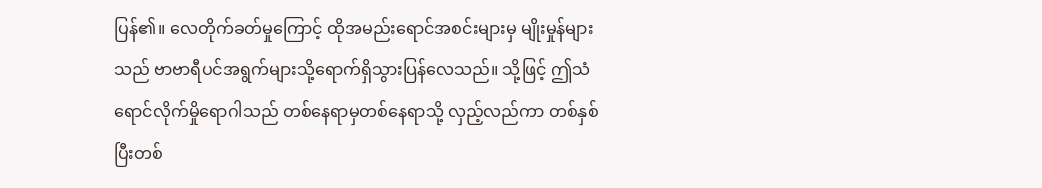ပြန်၏။ လေတိုက်ခတ်မှုကြောင့် ထိုအမည်းရောင်အစင်းများမှ မျိုးမှုန်များသည် ဗာဗာရီပင်အရွက်များသို့ရောက်ရှိသွားပြန်လေသည်။ သို့ဖြင့် ဤသံရောင်လိုက်မှိုရောဂါသည် တစ်နေရာမှတစ်နေရာသို့ လှည့်လည်ကာ တစ်နှစ်ပြီးတစ်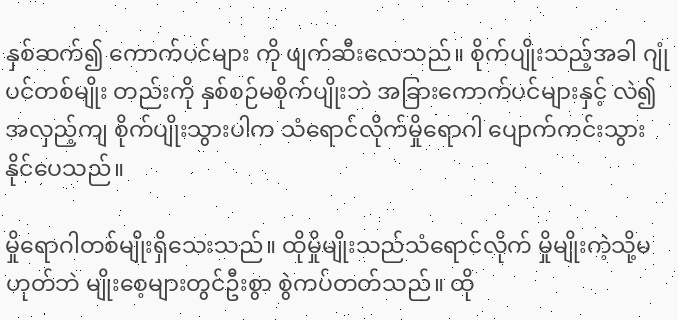နှစ်ဆက်၍ ကောက်ပင်များ ကို ဖျက်ဆီးလေသည်။ စိုက်ပျိုးသည့်အခါ ဂျုံပင်တစ်မျိုး တည်းကို နှစ်စဉ်မစိုက်ပျိုးဘဲ အခြားကောက်ပင်များနှင့် လဲ၍အလှည့်ကျ စိုက်ပျိုးသွားပါက သံရောင်လိုက်မှိုရောဂါ ပျောက်ကင်းသွားနိုင်ပေသည်။

မှိုရောဂါတစ်မျိုးရှိသေးသည်။ ထိုမှိုမျိုးသည်သံရောင်လိုက် မှိုမျိုးကဲ့သို့မဟုတ်ဘဲ မျိုးစေ့များတွင်ဦးစွာ စွဲကပ်တတ်သည်။ ထို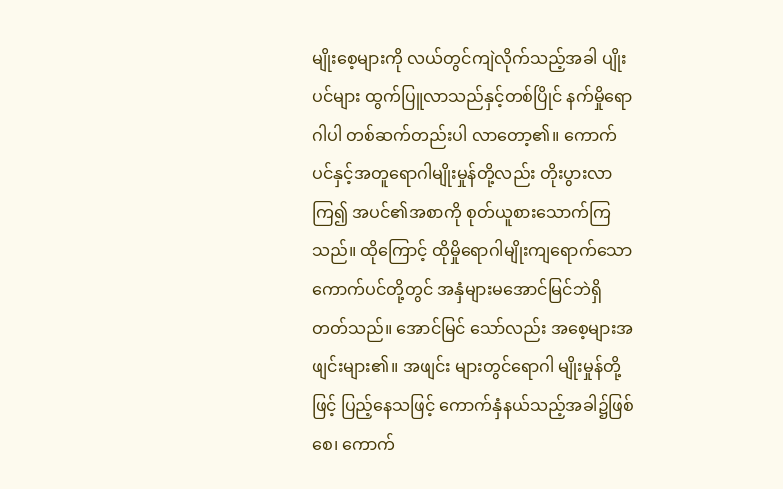မျိုးစေ့များကို လယ်တွင်ကျဲလိုက်သည့်အခါ ပျိုးပင်များ ထွက်ပြူလာသည်နှင့်တစ်ပြိုင် နက်မှိုရောဂါပါ တစ်ဆက်တည်းပါ လာတော့၏။ ကောက်ပင်နှင့်အတူရောဂါမျိုးမှုန်တို့လည်း တိုးပွားလာကြ၍ အပင်၏အစာကို စုတ်ယူစားသောက်ကြ သည်။ ထိုကြောင့် ထိုမှိုရောဂါမျိုးကျရောက်သော ကောက်ပင်တို့တွင် အနှံများမအောင်မြင်ဘဲရှိတတ်သည်။ အောင်မြင် သော်လည်း အစေ့များအဖျင်းများ၏။ အဖျင်း များတွင်ရောဂါ မျိုးမှုန်တို့ဖြင့် ပြည့်နေသဖြင့် ကောက်နှံနယ်သည့်အခါ၌ဖြစ်စေ၊ ကောက်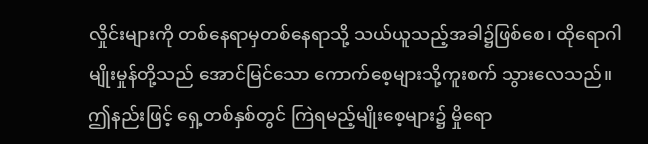လှိုင်းများကို တစ်နေရာမှတစ်နေရာသို့ သယ်ယူသည့်အခါ၌ဖြစ်စေ၊ ထိုရောဂါမျိုးမှုန်တို့သည် အောင်မြင်သော ကောက်စေ့များသို့ကူးစက် သွားလေသည်။ ဤနည်းဖြင့် ရှေ့တစ်နှစ်တွင် ကြဲရမည့်မျိုးစေ့များ၌ မှိုရော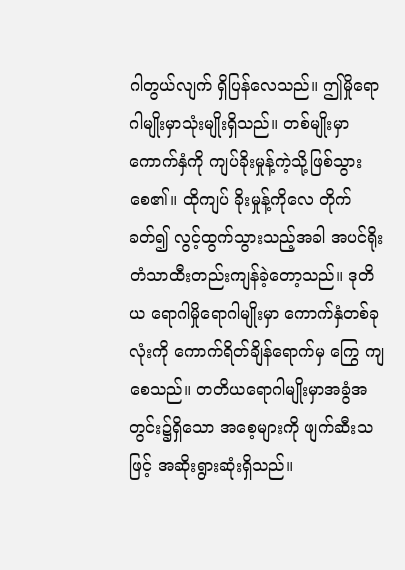ဂါတွယ်လျက် ရှိပြန်လေသည်။ ဤမှိုရောဂါမျိုးမှာသုံးမျိုးရှိသည်။ တစ်မျိုးမှာကောက်နှံကို ကျပ်ခိုးမှုန့်ကဲ့သို့ဖြစ်သွားစေ၏။ ထိုကျပ် ခိုးမှုန့်ကိုလေ တိုက်ခတ်၍ လွင့်ထွက်သွားသည့်အခါ အပင်ရိုးတံသာထီးတည်းကျန်ခဲ့တော့သည်။ ဒုတိယ ရောဂါမှိုရောဂါမျိုးမှာ ကောက်နှံတစ်ခုလုံးကို ကောက်ရိတ်ချိန်ရောက်မှ ကြွေ ကျစေသည်။ တတိယရောဂါမျိုးမှာအခွံအတွင်း၌ရှိသော အစေ့များကို ဖျက်ဆီးသဖြင့် အဆိုးရွားဆုံးရှိသည်။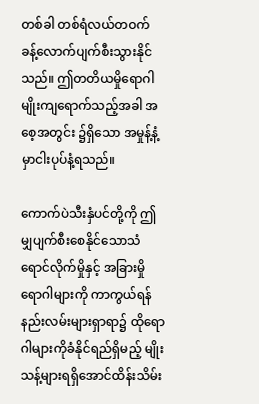တစ်ခါ တစ်ရံလယ်တဝက် ခန့်လောက်ပျက်စီးသွားနိုင်သည်။ ဤတတိယမှိုရောဂါမျိုးကျရောက်သည့်အခါ အစေ့အတွင်း ၌ရှိသော အမှုန့်နံ့မှာငါးပုပ်နံ့ရသည်။

ကောက်ပဲသီးနှံပင်တို့ကို ဤမျှပျက်စီးစေနိုင်သောသံရောင်လိုက်မှိုနှင့် အခြားမှိုရောဂါများကို ကာကွယ်ရန် နည်းလမ်းများရှာရာ၌ ထိုရောဂါများကိုခံနိုင်ရည်ရှိမည့် မျိုးသန့်များရရှိအောင်ထိန်းသိမ်း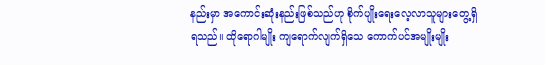နည်းမှာ အကောင်းဆုံးနည်းဖြစ်သည်ဟု စိုက်ပျိုးရေးလေ့လာသူများတွေ့ရှိရသည်။ ထိုရောဂါမျိုး ကျရောက်လျက်ရှိသေ ကောက်ပင်အမျိုးမျိုး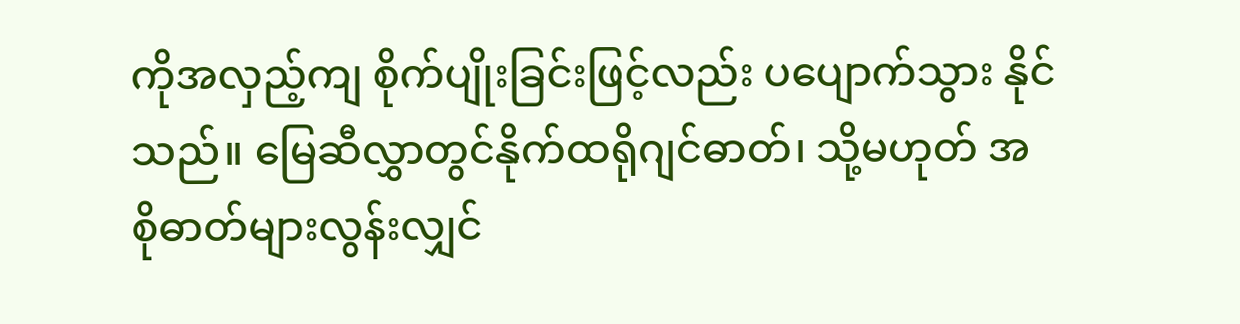ကိုအလှည့်ကျ စိုက်ပျိုးခြင်းဖြင့်လည်း ပပျောက်သွား နိုင်သည်။ မြေဆီလွှာတွင်နိုက်ထရိုဂျင်ဓာတ်၊ သို့မဟုတ် အစိုဓာတ်များလွန်းလျှင်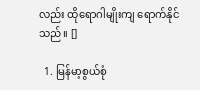လည်း ထိုရောဂါမျိုးကျ ရောက်နိုင်သည်။ []

  1. မြန်မာ့စွယ်စုံ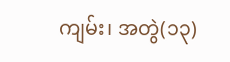ကျမ်း၊ အတွဲ(၁၃)